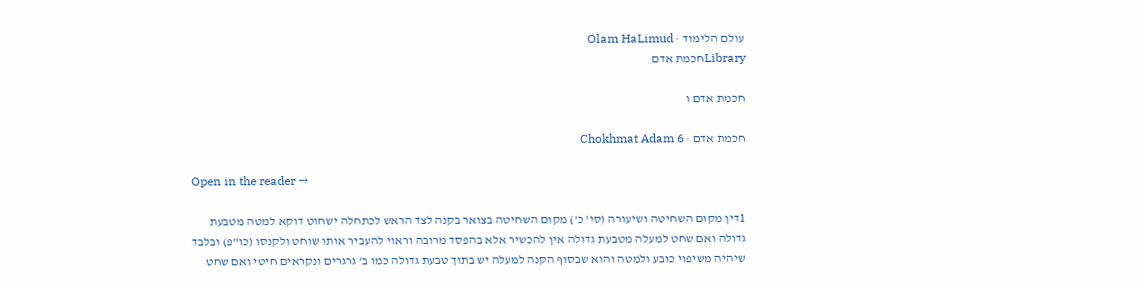עולם הלימוד · Olam HaLimud
Libraryחכמת אדם

חכמת אדם ו

חכמת אדם · Chokhmat Adam 6

Open in the reader →

1דין מקום השחיטה ושיעורה (סי' כ') מקום השחיטה בצואר בקנה לצד הראש לכתחלה ישחוט דוקא למטה מטבעת גדולה ואם שחט למעלה מטבעת גדולה אין להכשיר אלא בהפסד מרובה וראוי להעביר אותו שוחט ולקנסו (כו"פ) ובלבד שיהיה משיפוי כובע ולמטה והוא שבסוף הקנה למעלה יש בתוך טבעת גדולה כמו ב' גרגרים ונקראים חיטי ואם שחט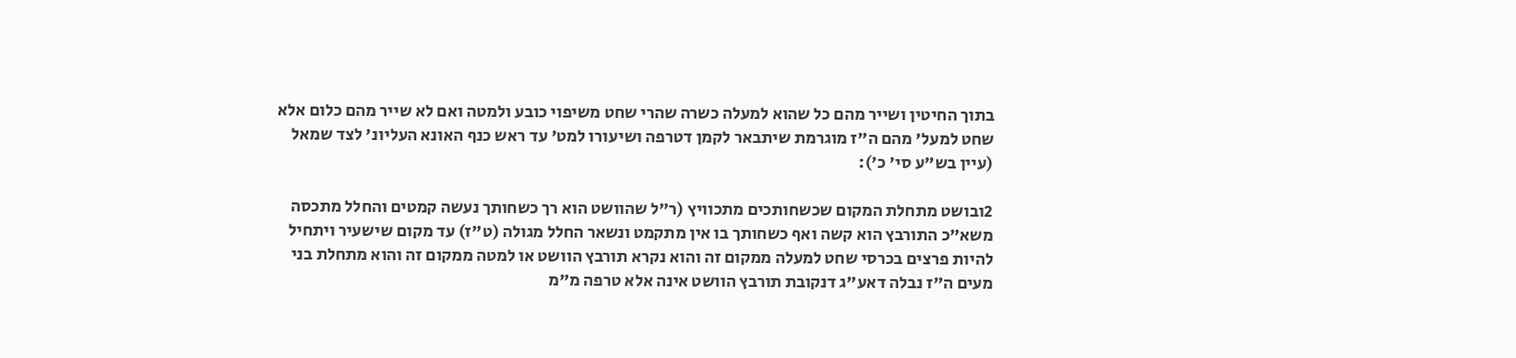בתוך החיטין ושייר מהם כל שהוא למעלה כשרה שהרי שחט משיפוי כובע ולמטה ואם לא שייר מהם כלום אלא שחט למעל' מהם ה"ז מוגרמת שיתבאר לקמן דטרפה ושיעורו למט' עד ראש כנף האונא העליונ' לצד שמאל (עיין בש"ע סי' כ'):

2ובושט מתחלת המקום שכשחותכים מתכוויץ (ר"ל שהוושט הוא רך כשחותך נעשה קמטים והחלל מתכסה משא"כ התורבץ הוא קשה ואף כשחותך בו אין מתקמט ונשאר החלל מגולה (ט"ז) עד מקום שישעיר ויתחיל להיות פרצים בכרסי שחט למעלה ממקום זה והוא נקרא תורבץ הוושט או למטה ממקום זה והוא מתחלת בני מעים ה"ז נבלה דאע"ג דנקובת תורבץ הוושט אינה אלא טרפה מ"מ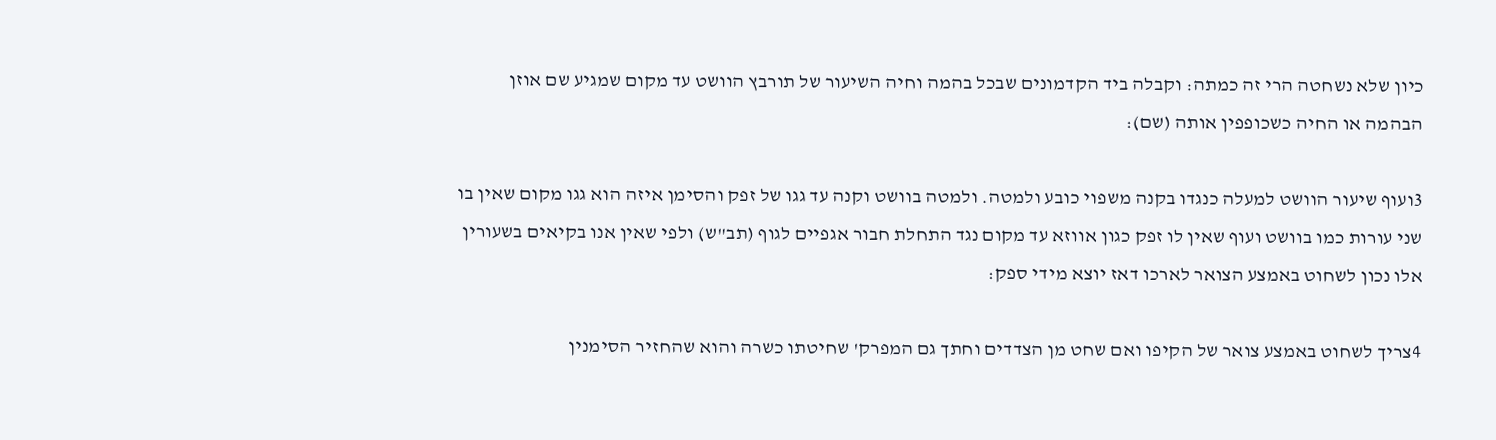כיון שלא נשחטה הרי זה כמתה: וקבלה ביד הקדמונים שבכל בהמה וחיה השיעור של תורבץ הוושט עד מקום שמגיע שם אוזן הבהמה או החיה כשכופפין אותה (שם):

3ועוף שיעור הוושט למעלה כנגדו בקנה משפוי כובע ולמטה. ולמטה בוושט וקנה עד גגו של זפק והסימן איזה הוא גגו מקום שאין בו שני עורות כמו בוושט ועוף שאין לו זפק כגון אווזא עד מקום נגד התחלת חבור אגפיים לגוף (תב"ש) ולפי שאין אנו בקיאים בשעורין אלו נכון לשחוט באמצע הצואר לארכו דאז יוצא מידי ספק:

4צריך לשחוט באמצע צואר של הקיפו ואם שחט מן הצדדים וחתך גם המפרק' שחיטתו כשרה והוא שהחזיר הסימנין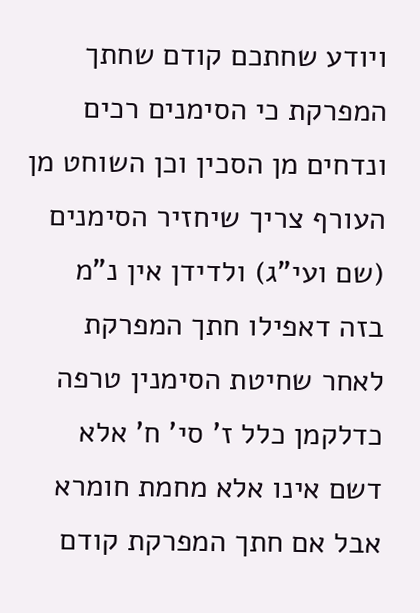ויודע שחתכם קודם שחתך המפרקת כי הסימנים רכים ונדחים מן הסכין וכן השוחט מן העורף צריך שיחזיר הסימנים (שם ועי"ג) ולדידן אין נ"מ בזה דאפילו חתך המפרקת לאחר שחיטת הסימנין טרפה כדלקמן כלל ז' סי' ח' אלא דשם אינו אלא מחמת חומרא אבל אם חתך המפרקת קודם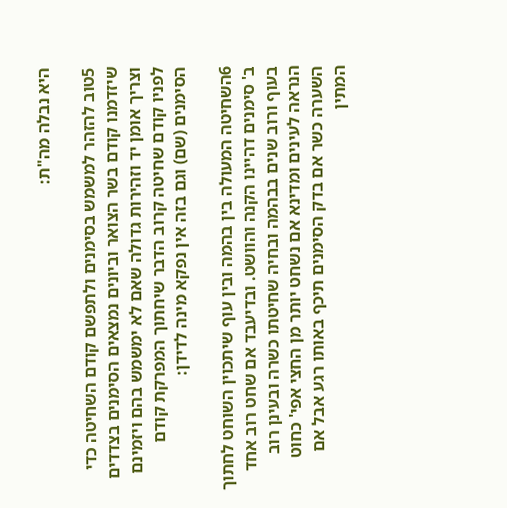היא נבלה מה"ת:

5טוב להזהר למשמש בסימנים ולתפשם קודם השחיטה כדי שיזדמנו קודם בשר הצואר וביונים נמצאים הסימנים בצדדים וצריך אומן יד וזהירות גדולה שאם לא ימשמש בהם ויזמינם לפניו קודם שחיטה קרוב הדבר שיחתוך המפרקת קודם הסימנים (שם) וגם בזה אין נפקא מינה לדידן:

6השחיטה המעולה בין בהמה ובין עוף שיתכוין השוחט לחתוך ב' סימנים דהיינו הקנה והוושט. ובדיעבד אם שחט רוב אחד בעוף ורוב שנים בבהמה ובחיה שחיטתו כשרה ובעינן רוב הנראה לעינים ומדינא אם נשחט יותר מן החצי אפי' כחוט השערה כשר אם בדק הסימנים תיכף באותו רגע אבל אם המתין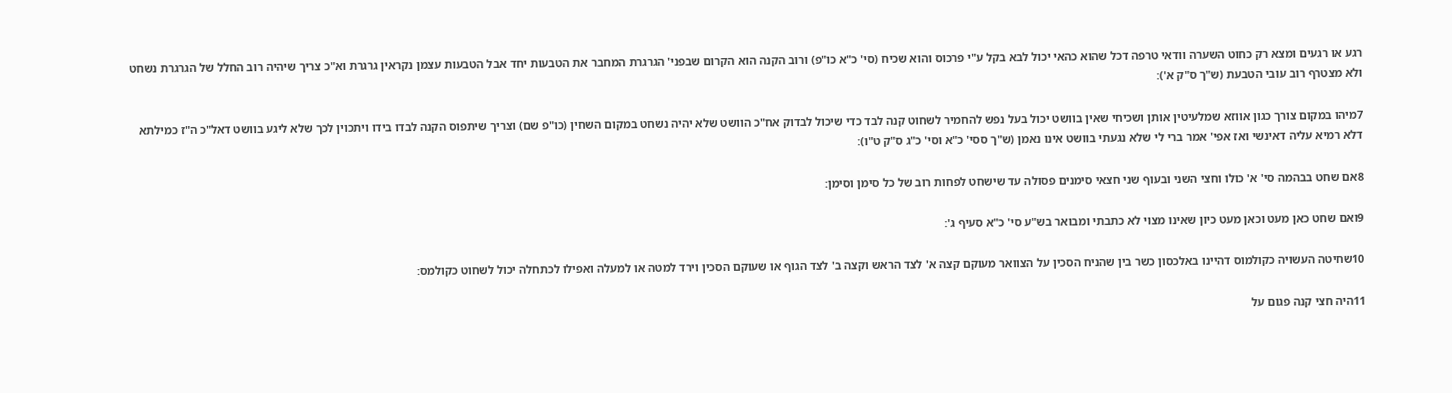רגע או רגעים ומצא רק כחוט השערה וודאי טרפה דכל שהוא כהאי יכול לבא בקל ע"י פרכוס והוא שכיח (סי' כ"א כו"פ) ורוב הקנה הוא הקרום שבפני' הגרגרת המחבר את הטבעות יחד אבל הטבעות עצמן נקראין גרגרת וא"כ צריך שיהיה רוב החלל של הגרגרת נשחט ולא מצטרף רוב עובי הטבעת (ש"ך ס"ק א'):

7מיהו במקום צורך כגון אווזא שמלעיטין אותן ושכיחי שאין בוושט יכול בעל נפש להחמיר לשחוט קנה לבד כדי שיכול לבדוק אח"כ הוושט שלא יהיה נשחט במקום השחין (כו"פ שם) וצריך שיתפוס הקנה לבדו בידו ויתכוין לכך שלא ליגע בוושט דאל"כ ה"ז כמילתא דלא רמיא עליה דאינשי ואז אפי' אמר ברי לי שלא נגעתי בוושט אינו נאמן (ש"ך ססי' כ"א וסי' כ"ג ס"ק ט"ו):

8אם שחט בבהמה סי' א' כולו וחצי השני ובעוף שני חצאי סימנים פסולה עד שישחט לפחות רוב של כל סימן וסימן:

9ואם שחט כאן מעט וכאן מעט כיון שאינו מצוי לא כתבתי ומבואר בש"ע סי' כ"א סעיף ג':

10שחיטה העשויה כקולמוס דהיינו באלכסון כשר בין שהניח הסכין על הצוואר מעוקם קצה א' לצד הראש וקצה ב' לצד הגוף או שעוקם הסכין וירד למטה או למעלה ואפילו לכתחלה יכול לשחוט כקולמס:

11היה חצי קנה פגום על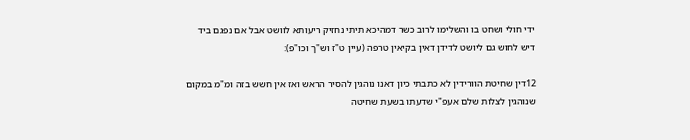ידי חולי ושחט בו והשלימו לרוב כשר דמהיכא תיתי נחזיק ריעותא לוושט אבל אם נפגם ביד דיש לחוש גם ליושט לדידן דאין בקיאין טרפה (עיין ט"ז וש"ך וכו"פ):

12דין שחיטת הוורידין לא כתבתי כיון דאנו נוהגין להסיר הראש ואז אין חשש בזה ומ"מ במקום שנוהגין לצלות שלם אעפ"י שדעתו בשעת שחיטה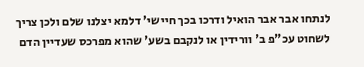לנתחו אבר אבר הואיל ודרכו בכך חיישי' דלמא יצלנו שלם ולכן צריך לשחוט עכ"פ ב' וורידין או לנקבם בשע' שהוא מפרכס שעדיין הדם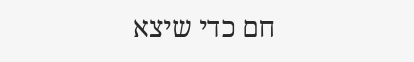חם כדי שיצא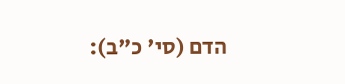הדם (סי' כ"ב):